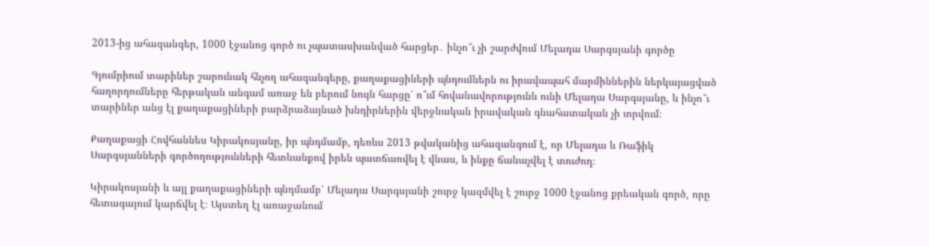2013-ից ահազանգեր, 1000 էջանոց գործ ու չպատասխանված հարցեր․ ինչո՞ւ չի շարժվում Մելադա Սարգսյանի գործը

Գյումրիում տարիներ շարունակ հնչող ահազանգերը, քաղաքացիների պնդումներն ու իրավապահ մարմիններին ներկայացված հաղորդումները հերթական անգամ առաջ են բերում նույն հարցը՝ ո՞ւմ հովանավորությունն ունի Մելադա Սարգսյանը, և ինչո՞ւ տարիներ անց էլ քաղաքացիների բարձրաձայնած խնդիրներին վերջնական իրավական գնահատական չի տրվում։

Քաղաքացի Հովհաննես Կիրակոսյանը, իր պնդմամբ, դեռևս 2013 թվականից ահազանգում է, որ Մելադա և Ռաֆիկ Սարգսյանների գործողությունների հետևանքով իրեն պատճառվել է վնաս, և ինքը ճանաչվել է տուժող։

Կիրակոսյանի և այլ քաղաքացիների պնդմամբ՝ Մելադա Սարգսյանի շուրջ կազմվել է շուրջ 1000 էջանոց քրեական գործ, որը հետագայում կարճվել է։ Այստեղ էլ առաջանում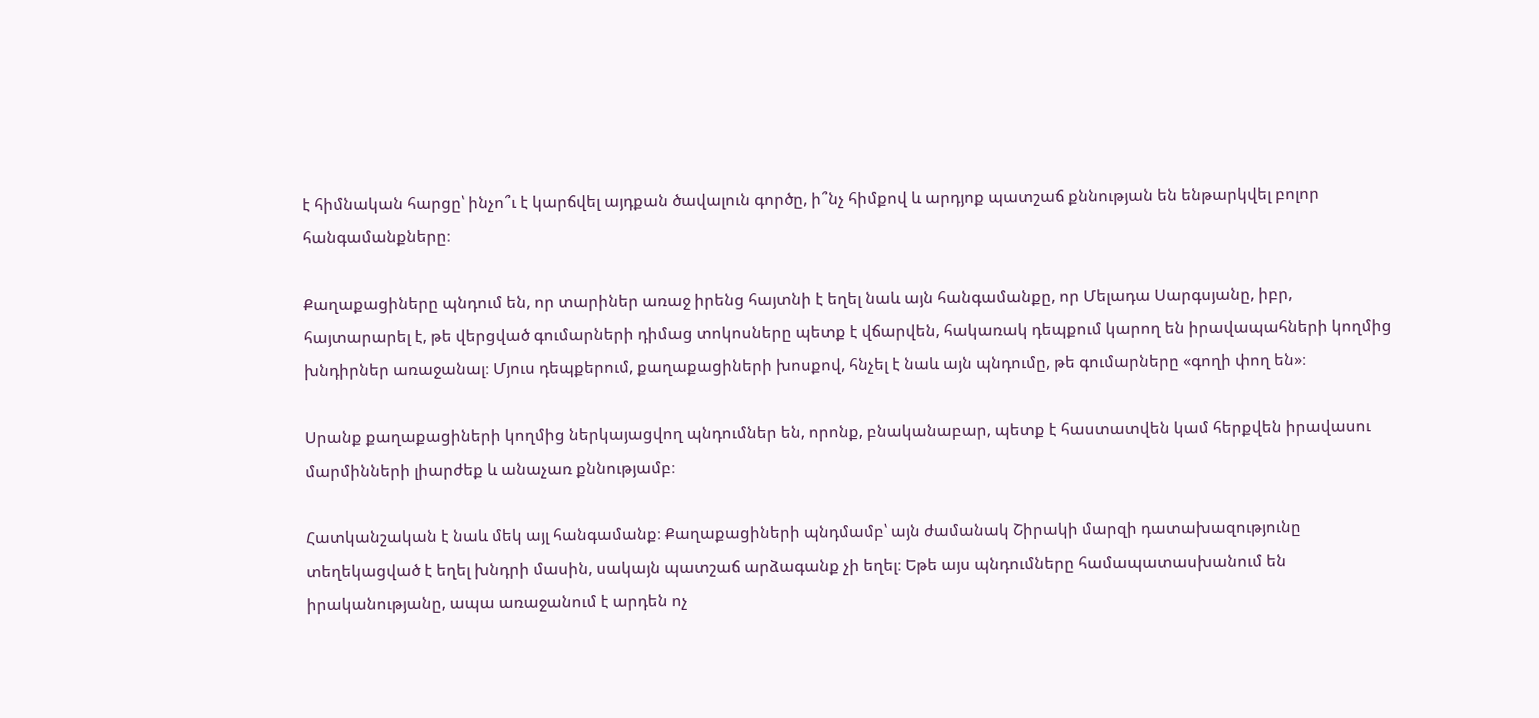է հիմնական հարցը՝ ինչո՞ւ է կարճվել այդքան ծավալուն գործը, ի՞նչ հիմքով և արդյոք պատշաճ քննության են ենթարկվել բոլոր հանգամանքները։

Քաղաքացիները պնդում են, որ տարիներ առաջ իրենց հայտնի է եղել նաև այն հանգամանքը, որ Մելադա Սարգսյանը, իբր, հայտարարել է, թե վերցված գումարների դիմաց տոկոսները պետք է վճարվեն, հակառակ դեպքում կարող են իրավապահների կողմից խնդիրներ առաջանալ։ Մյուս դեպքերում, քաղաքացիների խոսքով, հնչել է նաև այն պնդումը, թե գումարները «գողի փող են»։

Սրանք քաղաքացիների կողմից ներկայացվող պնդումներ են, որոնք, բնականաբար, պետք է հաստատվեն կամ հերքվեն իրավասու մարմինների լիարժեք և անաչառ քննությամբ։

Հատկանշական է նաև մեկ այլ հանգամանք։ Քաղաքացիների պնդմամբ՝ այն ժամանակ Շիրակի մարզի դատախազությունը տեղեկացված է եղել խնդրի մասին, սակայն պատշաճ արձագանք չի եղել։ Եթե այս պնդումները համապատասխանում են իրականությանը, ապա առաջանում է արդեն ոչ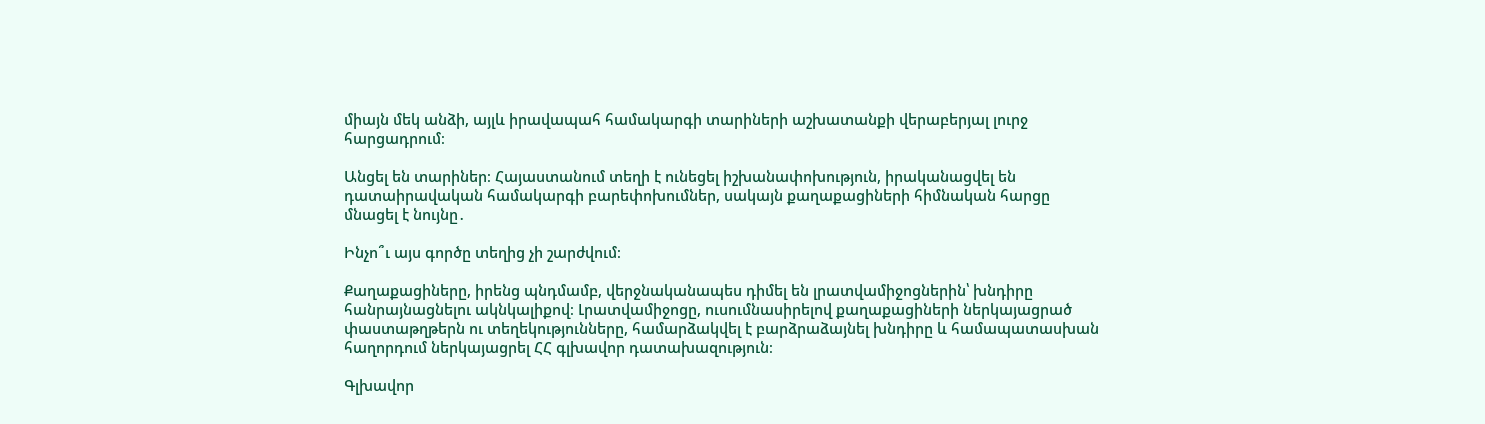միայն մեկ անձի, այլև իրավապահ համակարգի տարիների աշխատանքի վերաբերյալ լուրջ հարցադրում։

Անցել են տարիներ։ Հայաստանում տեղի է ունեցել իշխանափոխություն, իրականացվել են դատաիրավական համակարգի բարեփոխումներ, սակայն քաղաքացիների հիմնական հարցը մնացել է նույնը․

Ինչո՞ւ այս գործը տեղից չի շարժվում։

Քաղաքացիները, իրենց պնդմամբ, վերջնականապես դիմել են լրատվամիջոցներին՝ խնդիրը հանրայնացնելու ակնկալիքով։ Լրատվամիջոցը, ուսումնասիրելով քաղաքացիների ներկայացրած փաստաթղթերն ու տեղեկությունները, համարձակվել է բարձրաձայնել խնդիրը և համապատասխան հաղորդում ներկայացրել ՀՀ գլխավոր դատախազություն։

Գլխավոր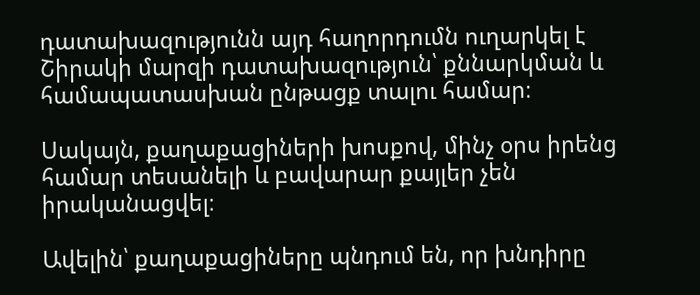դատախազությունն այդ հաղորդումն ուղարկել է Շիրակի մարզի դատախազություն՝ քննարկման և համապատասխան ընթացք տալու համար։

Սակայն, քաղաքացիների խոսքով, մինչ օրս իրենց համար տեսանելի և բավարար քայլեր չեն իրականացվել։

Ավելին՝ քաղաքացիները պնդում են, որ խնդիրը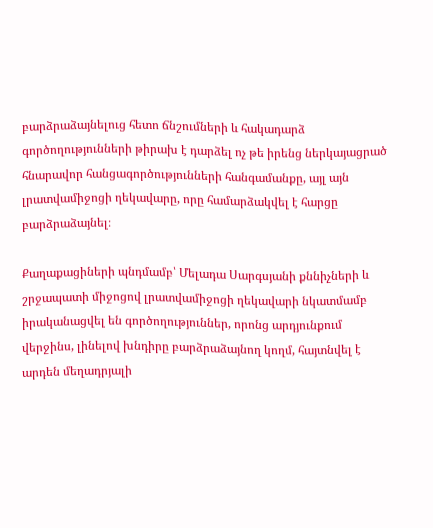բարձրաձայնելուց հետո ճնշումների և հակադարձ գործողությունների թիրախ է դարձել ոչ թե իրենց ներկայացրած հնարավոր հանցագործությունների հանգամանքը, այլ այն լրատվամիջոցի ղեկավարը, որը համարձակվել է հարցը բարձրաձայնել։

Քաղաքացիների պնդմամբ՝ Մելադա Սարգսյանի քննիչների և շրջապատի միջոցով լրատվամիջոցի ղեկավարի նկատմամբ իրականացվել են գործողություններ, որոնց արդյունքում վերջինս, լինելով խնդիրը բարձրաձայնող կողմ, հայտնվել է արդեն մեղադրյալի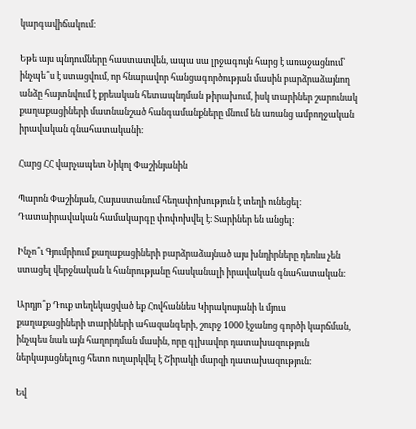կարգավիճակում։

Եթե այս պնդումները հաստատվեն, ապա սա լրջագույն հարց է առաջացնում՝ ինչպե՞ս է ստացվում, որ հնարավոր հանցագործության մասին բարձրաձայնող անձը հայտնվում է քրեական հետապնդման թիրախում, իսկ տարիներ շարունակ քաղաքացիների մատնանշած հանգամանքները մնում են առանց ամբողջական իրավական գնահատականի։

Հարց ՀՀ վարչապետ Նիկոլ Փաշինյանին

Պարոն Փաշինյան, Հայաստանում հեղափոխություն է տեղի ունեցել։ Դատաիրավական համակարգը փոփոխվել է։ Տարիներ են անցել։

Ինչո՞ւ Գյումրիում քաղաքացիների բարձրաձայնած այս խնդիրները դեռևս չեն ստացել վերջնական և հանրությանը հասկանալի իրավական գնահատական։

Արդյո՞ք Դուք տեղեկացված եք Հովհաննես Կիրակոսյանի և մյուս քաղաքացիների տարիների ահազանգերի, շուրջ 1000 էջանոց գործի կարճման, ինչպես նաև այն հաղորդման մասին, որը գլխավոր դատախազություն ներկայացնելուց հետո ուղարկվել է Շիրակի մարզի դատախազություն։

Եվ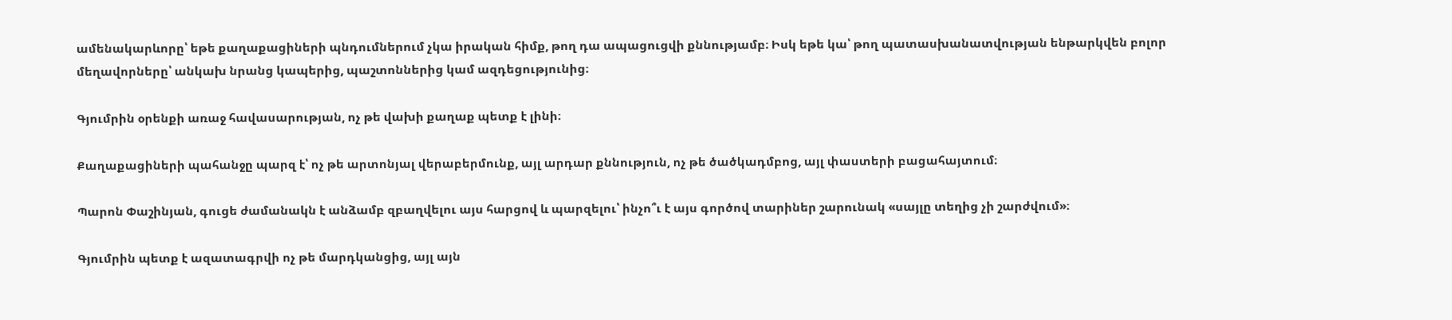ամենակարևորը՝ եթե քաղաքացիների պնդումներում չկա իրական հիմք, թող դա ապացուցվի քննությամբ։ Իսկ եթե կա՝ թող պատասխանատվության ենթարկվեն բոլոր մեղավորները՝ անկախ նրանց կապերից, պաշտոններից կամ ազդեցությունից։

Գյումրին օրենքի առաջ հավասարության, ոչ թե վախի քաղաք պետք է լինի։

Քաղաքացիների պահանջը պարզ է՝ ոչ թե արտոնյալ վերաբերմունք, այլ արդար քննություն, ոչ թե ծածկադմբոց, այլ փաստերի բացահայտում։

Պարոն Փաշինյան, գուցե ժամանակն է անձամբ զբաղվելու այս հարցով և պարզելու՝ ինչո՞ւ է այս գործով տարիներ շարունակ «սայլը տեղից չի շարժվում»։

Գյումրին պետք է ազատագրվի ոչ թե մարդկանցից, այլ այն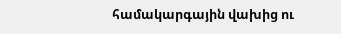համակարգային վախից ու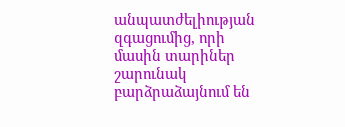անպատժելիության զգացումից, որի մասին տարիներ շարունակ բարձրաձայնում են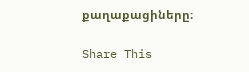քաղաքացիները։

Share This